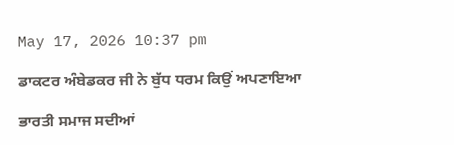May 17, 2026 10:37 pm

ਡਾਕਟਰ ਅੰਬੇਡਕਰ ਜੀ ਨੇ ਬੁੱਧ ਧਰਮ ਕਿਉਂ ਅਪਣਾਇਆ

ਭਾਰਤੀ ਸਮਾਜ ਸਦੀਆਂ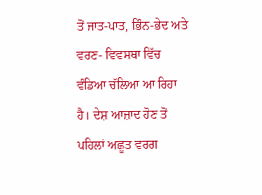ਤੋਂ ਜਾਤ-ਪਾਤ, ਭਿੰਨ-ਭੇਦ ਅਤੇ ਵਰਣ- ਵਿਵਸਥਾ ਵਿੱਚ ਵੰਡਿਆ ਚੱਲਿਆ ਆ ਰਿਹਾ ਹੈ। ਦੇਸ਼ ਆਜ਼ਾਦ ਹੋਣ ਤੋਂ ਪਹਿਲਾਂ ਅਛੂਤ ਵਰਗ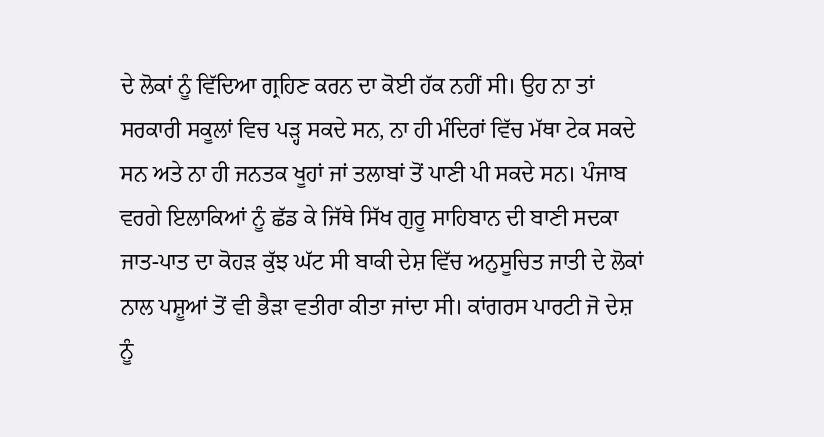ਦੇ ਲੋਕਾਂ ਨੂੰ ਵਿੱਦਿਆ ਗ੍ਰਹਿਣ ਕਰਨ ਦਾ ਕੋਈ ਹੱਕ ਨਹੀਂ ਸੀ। ਉਹ ਨਾ ਤਾਂ ਸਰਕਾਰੀ ਸਕੂਲਾਂ ਵਿਚ ਪੜ੍ਹ ਸਕਦੇ ਸਨ, ਨਾ ਹੀ ਮੰਦਿਰਾਂ ਵਿੱਚ ਮੱਥਾ ਟੇਕ ਸਕਦੇ ਸਨ ਅਤੇ ਨਾ ਹੀ ਜਨਤਕ ਖੂਹਾਂ ਜਾਂ ਤਲਾਬਾਂ ਤੋਂ ਪਾਣੀ ਪੀ ਸਕਦੇ ਸਨ। ਪੰਜਾਬ ਵਰਗੇ ਇਲਾਕਿਆਂ ਨੂੰ ਛੱਡ ਕੇ ਜਿੱਥੇ ਸਿੱਖ ਗੁਰੂ ਸਾਹਿਬਾਨ ਦੀ ਬਾਣੀ ਸਦਕਾ ਜਾਤ-ਪਾਤ ਦਾ ਕੋਹੜ ਕੁੱਝ ਘੱਟ ਸੀ ਬਾਕੀ ਦੇਸ਼ ਵਿੱਚ ਅਨੁਸੂਚਿਤ ਜਾਤੀ ਦੇ ਲੋਕਾਂ ਨਾਲ ਪਸ਼ੂਆਂ ਤੋਂ ਵੀ ਭੈੜਾ ਵਤੀਰਾ ਕੀਤਾ ਜਾਂਦਾ ਸੀ। ਕਾਂਗਰਸ ਪਾਰਟੀ ਜੋ ਦੇਸ਼ ਨੂੰ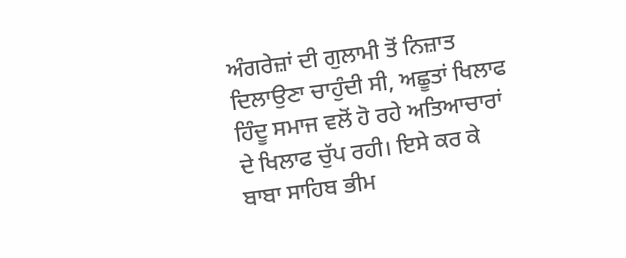ਅੰਗਰੇਜ਼ਾਂ ਦੀ ਗੁਲਾਮੀ ਤੋਂ ਨਿਜ਼ਾਤ ਦਿਲਾਉਣਾ ਚਾਹੁੰਦੀ ਸੀ, ਅਛੂਤਾਂ ਖਿਲਾਫ ਹਿੰਦੂ ਸਮਾਜ ਵਲੋਂ ਹੋ ਰਹੇ ਅਤਿਆਚਾਰਾਂ ਦੇ ਖਿਲਾਫ ਚੁੱਪ ਰਹੀ। ਇਸੇ ਕਰ ਕੇ ਬਾਬਾ ਸਾਹਿਬ ਭੀਮ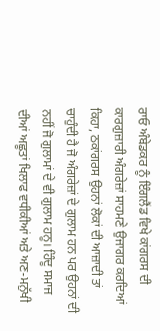ਰਾਓ ਅੰਬੇਡਕਰ ਨੂੰ ਇੰਗਲੈਂਡ ਵਿਖੇ ਕਾਂਗਰਸ ਦੀ ਕਾਰਗੁਜ਼ਾਰੀ ਅੰਗਰੇਜ਼ਾਂ ਸਾਹਮਣੇ ਉਜਾਗਰ ਕਰਦਿਆਂ ਕਿਹਾ, ਠਕਾਂਗਰਸ ਉਹਨਾਂ ਲੋਕਾਂ ਦੀ ਆਜ਼ਾਦੀ ਤਾਂ ਚਾਹੁੰਦੀ ਹੈ ਜੋ ਅੰਗਰੇਜ਼ਾਂ ਦੇ ਗੁਲਾਮ ਹਨ ਪਰ ਉਹਨਾਂ ਦੀ ਨਹੀਂ ਜੋ ਗੁਲਾਮਾਂ ਦੇ ਵੀ ਗੁਲਾਮ ਹਨੂ। ਹਿੰਦੂ ਸਮਾਜ ਦੀਆਂ ਅਛੂਤਾਂ ਖਿਲਾਫ ਵਧੀਕੀਆਂ ਅਤੇ ਅਣ-ਮਨੁੱਖੀ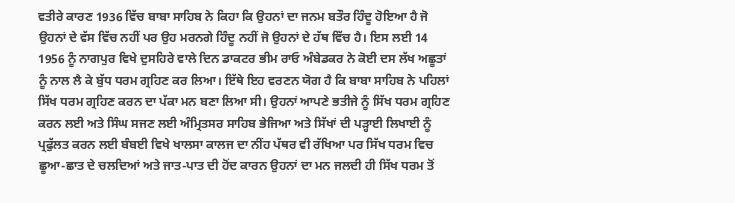ਵਤੀਰੇ ਕਾਰਣ 1936 ਵਿੱਚ ਬਾਬਾ ਸਾਹਿਬ ਨੇ ਕਿਹਾ ਕਿ ਉਹਨਾਂ ਦਾ ਜਨਮ ਬਤੌਰ ਹਿੰਦੂ ਹੋਇਆ ਹੈ ਜੋ ਉਹਨਾਂ ਦੇ ਵੱਸ ਵਿੱਚ ਨਹੀਂ ਪਰ ਉਹ ਮਰਨਗੇ ਹਿੰਦੂ ਨਹੀਂ ਜੋ ਉਹਨਾਂ ਦੇ ਹੱਥ ਵਿੱਚ ਹੈ। ਇਸ ਲਈ 14 1956 ਨੂੰ ਨਾਗਪੁਰ ਵਿਖੇ ਦੁਸਹਿਰੇ ਵਾਲੇ ਦਿਨ ਡਾਕਟਰ ਭੀਮ ਰਾਓ ਅੰਬੇਡਕਰ ਨੇ ਕੋਈ ਦਸ ਲੱਖ ਅਛੂਤਾਂ ਨੂੰ ਨਾਲ ਲੈ ਕੇ ਬੁੱਧ ਧਰਮ ਗ੍ਰਹਿਣ ਕਰ ਲਿਆ। ਇੱਥੇ ਇਹ ਵਰਣਨ ਯੋਗ ਹੈ ਕਿ ਬਾਬਾ ਸਾਹਿਬ ਨੇ ਪਹਿਲਾਂ ਸਿੱਖ ਧਰਮ ਗ੍ਰਹਿਣ ਕਰਨ ਦਾ ਪੱਕਾ ਮਨ ਬਣਾ ਲਿਆ ਸੀ। ਉਹਨਾਂ ਆਪਣੇ ਭਤੀਜੇ ਨੂੰ ਸਿੱਖ ਧਰਮ ਗ੍ਰਹਿਣ ਕਰਨ ਲਈ ਅਤੇ ਸਿੰਘ ਸਜਣ ਲਈ ਅੰਮ੍ਰਿਤਸਰ ਸਾਹਿਬ ਭੇਜਿਆ ਅਤੇ ਸਿੱਖਾਂ ਦੀ ਪੜ੍ਹਾਈ ਲਿਖਾਈ ਨੂੰ ਪ੍ਰਫੁੱਲਤ ਕਰਨ ਲਈ ਬੰਬਈ ਵਿਖੇ ਖਾਲਸਾ ਕਾਲਜ ਦਾ ਨੀਂਹ ਪੱਥਰ ਵੀ ਰੱਖਿਆ ਪਰ ਸਿੱਖ ਧਰਮ ਵਿਚ ਛੂਆ-ਛਾਤ ਦੇ ਚਲਦਿਆਂ ਅਤੇ ਜਾਤ-ਪਾਤ ਦੀ ਹੋਂਦ ਕਾਰਨ ਉਹਨਾਂ ਦਾ ਮਨ ਜਲਦੀ ਹੀ ਸਿੱਖ ਧਰਮ ਤੋਂ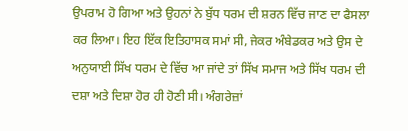ਉਪਰਾਮ ਹੋ ਗਿਆ ਅਤੇ ਉਹਨਾਂ ਨੇ ਬੁੱਧ ਧਰਮ ਦੀ ਸ਼ਰਨ ਵਿੱਚ ਜਾਣ ਦਾ ਫੈਸਲਾ ਕਰ ਲਿਆ। ਇਹ ਇੱਕ ਇਤਿਹਾਸਕ ਸਮਾਂ ਸੀ, ਜੇਕਰ ਅੰਬੇਡਕਰ ਅਤੇ ਉਸ ਦੇ ਅਨੁਯਾਈ ਸਿੱਖ ਧਰਮ ਦੇ ਵਿੱਚ ਆ ਜਾਂਦੇ ਤਾਂ ਸਿੱਖ ਸਮਾਜ ਅਤੇ ਸਿੱਖ ਧਰਮ ਦੀ ਦਸ਼ਾ ਅਤੇ ਦਿਸ਼ਾ ਹੋਰ ਹੀ ਹੋਣੀ ਸੀ। ਅੰਗਰੇਜ਼ਾਂ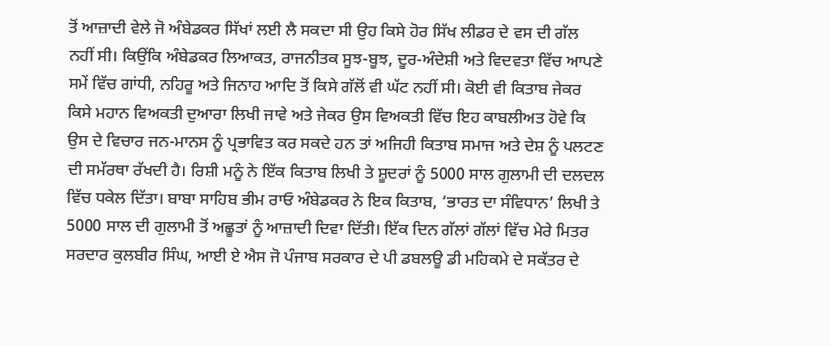ਤੋਂ ਆਜ਼ਾਦੀ ਵੇਲੇ ਜੋ ਅੰਬੇਡਕਰ ਸਿੱਖਾਂ ਲਈ ਲੈ ਸਕਦਾ ਸੀ ਉਹ ਕਿਸੇ ਹੋਰ ਸਿੱਖ ਲੀਡਰ ਦੇ ਵਸ ਦੀ ਗੱਲ ਨਹੀਂ ਸੀ। ਕਿਉਂਕਿ ਅੰਬੇਡਕਰ ਲਿਆਕਤ, ਰਾਜਨੀਤਕ ਸੂਝ-ਬੂਝ, ਦੂਰ-ਅੰਦੇਸ਼ੀ ਅਤੇ ਵਿਦਵਤਾ ਵਿੱਚ ਆਪਣੇ ਸਮੇਂ ਵਿੱਚ ਗਾਂਧੀ, ਨਹਿਰੂ ਅਤੇ ਜਿਨਾਹ ਆਦਿ ਤੋਂ ਕਿਸੇ ਗੱਲੋਂ ਵੀ ਘੱਟ ਨਹੀਂ ਸੀ। ਕੋਈ ਵੀ ਕਿਤਾਬ ਜੇਕਰ ਕਿਸੇ ਮਹਾਨ ਵਿਅਕਤੀ ਦੁਆਰਾ ਲਿਖੀ ਜਾਵੇ ਅਤੇ ਜੇਕਰ ਉਸ ਵਿਅਕਤੀ ਵਿੱਚ ਇਹ ਕਾਬਲੀਅਤ ਹੋਵੇ ਕਿ ਉਸ ਦੇ ਵਿਚਾਰ ਜਨ-ਮਾਨਸ ਨੂੰ ਪ੍ਰਭਾਵਿਤ ਕਰ ਸਕਦੇ ਹਨ ਤਾਂ ਅਜਿਹੀ ਕਿਤਾਬ ਸਮਾਜ ਅਤੇ ਦੇਸ਼ ਨੂੰ ਪਲਟਣ ਦੀ ਸਮੱਰਥਾ ਰੱਖਦੀ ਹੈ। ਰਿਸ਼ੀ ਮਨੂੰ ਨੇ ਇੱਕ ਕਿਤਾਬ ਲਿਖੀ ਤੇ ਸ਼ੂਦਰਾਂ ਨੂੰ 5000 ਸਾਲ ਗੁਲਾਮੀ ਦੀ ਦਲਦਲ ਵਿੱਚ ਧਕੇਲ ਦਿੱਤਾ। ਬਾਬਾ ਸਾਹਿਬ ਭੀਮ ਰਾਓ ਅੰਬੇਡਕਰ ਨੇ ਇਕ ਕਿਤਾਬ, ‘ਭਾਰਤ ਦਾ ਸੰਵਿਧਾਨ’ ਲਿਖੀ ਤੇ 5000 ਸਾਲ ਦੀ ਗੁਲਾਮੀ ਤੋਂ ਅਛੂਤਾਂ ਨੂੰ ਆਜ਼ਾਦੀ ਦਿਵਾ ਦਿੱਤੀ। ਇੱਕ ਦਿਨ ਗੱਲਾਂ ਗੱਲਾਂ ਵਿੱਚ ਮੇਰੇ ਮਿਤਰ ਸਰਦਾਰ ਕੁਲਬੀਰ ਸਿੰਘ, ਆਈ ਏ ਐਸ ਜੋ ਪੰਜਾਬ ਸਰਕਾਰ ਦੇ ਪੀ ਡਬਲਊ ਡੀ ਮਹਿਕਮੇ ਦੇ ਸਕੱਤਰ ਦੇ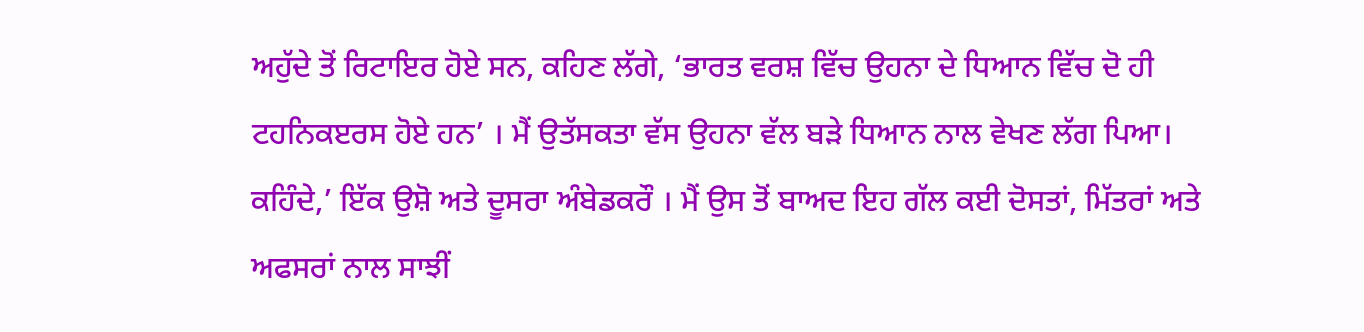ਅਹੁੱਦੇ ਤੋਂ ਰਿਟਾਇਰ ਹੋਏ ਸਨ, ਕਹਿਣ ਲੱਗੇ, ‘ਭਾਰਤ ਵਰਸ਼ ਵਿੱਚ ਉਹਨਾ ਦੇ ਧਿਆਨ ਵਿੱਚ ਦੋ ਹੀ ਟਹਨਿਕੲਰਸ ਹੋਏ ਹਨ’ । ਮੈਂ ਉਤੱਸਕਤਾ ਵੱਸ ਉਹਨਾ ਵੱਲ ਬੜੇ ਧਿਆਨ ਨਾਲ ਵੇਖਣ ਲੱਗ ਪਿਆ। ਕਹਿੰਦੇ,’ ਇੱਕ ਉਸ਼ੋ ਅਤੇ ਦੂਸਰਾ ਅੰਬੇਡਕਰੌ । ਮੈਂ ਉਸ ਤੋਂ ਬਾਅਦ ਇਹ ਗੱਲ ਕਈ ਦੋਸਤਾਂ, ਮਿੱਤਰਾਂ ਅਤੇ ਅਫਸਰਾਂ ਨਾਲ ਸਾਝੀਂ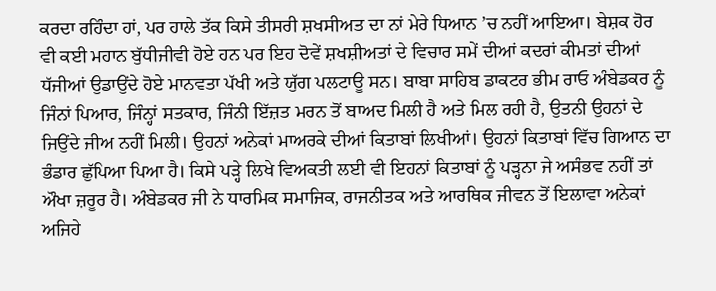ਕਰਦਾ ਰਹਿੰਦਾ ਹਾਂ, ਪਰ ਹਾਲੇ ਤੱਕ ਕਿਸੇ ਤੀਸਰੀ ਸ਼ਖਸੀਅਤ ਦਾ ਨਾਂ ਮੇਰੇ ਧਿਆਨ ’ਚ ਨਹੀਂ ਆਇਆ। ਬੇਸ਼ਕ ਹੋਰ ਵੀ ਕਈ ਮਹਾਨ ਬੁੱਧੀਜੀਵੀ ਹੋਏ ਹਨ ਪਰ ਇਹ ਦੋਵੇਂ ਸ਼ਖਸ਼ੀਅਤਾਂ ਦੇ ਵਿਚਾਰ ਸਮੇਂ ਦੀਆਂ ਕਦਰਾਂ ਕੀਮਤਾਂ ਦੀਆਂ ਧੱਜੀਆਂ ਉਡਾਉਂਦੇ ਹੋਏ ਮਾਨਵਤਾ ਪੱਖੀ ਅਤੇ ਯੁੱਗ ਪਲਟਾਊ ਸਨ। ਬਾਬਾ ਸਾਹਿਬ ਡਾਕਟਰ ਭੀਮ ਰਾਓ ਅੰਬੇਡਕਰ ਨੂੰ ਜਿੰਨਾਂ ਪਿਆਰ, ਜਿੰਨ੍ਹਾਂ ਸਤਕਾਰ, ਜਿੰਨੀ ਇੱਜ਼ਤ ਮਰਨ ਤੋਂ ਬਾਅਦ ਮਿਲੀ ਹੈ ਅਤੇ ਮਿਲ ਰਹੀ ਹੈ, ਉਤਨੀ ਉਹਨਾਂ ਦੇ ਜਿਉਂਦੇ ਜੀਅ ਨਹੀਂ ਮਿਲੀ। ਉਹਨਾਂ ਅਨੇਕਾਂ ਮਾਅਰਕੇ ਦੀਆਂ ਕਿਤਾਬਾਂ ਲਿਖੀਆਂ। ਉਹਨਾਂ ਕਿਤਾਬਾਂ ਵਿੱਚ ਗਿਆਨ ਦਾ ਭੰਡਾਰ ਛੁੱਪਿਆ ਪਿਆ ਹੈ। ਕਿਸੇ ਪੜ੍ਹੇ ਲਿਖੇ ਵਿਅਕਤੀ ਲਈ ਵੀ ਇਹਨਾਂ ਕਿਤਾਬਾਂ ਨੂੰ ਪੜ੍ਹਨਾ ਜੇ ਅਸੰਭਵ ਨਹੀਂ ਤਾਂ ਔਖਾ ਜ਼ਰੂਰ ਹੈ। ਅੰਬੇਡਕਰ ਜੀ ਨੇ ਧਾਰਮਿਕ ਸਮਾਜਿਕ, ਰਾਜਨੀਤਕ ਅਤੇ ਆਰਥਿਕ ਜੀਵਨ ਤੋਂ ਇਲਾਵਾ ਅਨੇਕਾਂ ਅਜਿਹੇ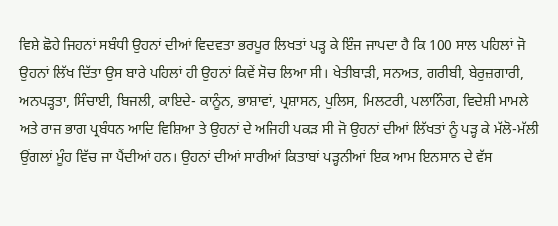ਵਿਸ਼ੇ ਛੋਹੇ ਜਿਹਨਾਂ ਸਬੰਧੀ ਉਹਨਾਂ ਦੀਆਂ ਵਿਦਵਤਾ ਭਰਪੂਰ ਲਿਖਤਾਂ ਪੜ੍ਹ ਕੇ ਇੰਜ ਜਾਪਦਾ ਹੈ ਕਿ 100 ਸਾਲ ਪਹਿਲਾਂ ਜੋ ਉਹਨਾਂ ਲਿੱਖ ਦਿੱਤਾ ਉਸ ਬਾਰੇ ਪਹਿਲਾਂ ਹੀ ਉਹਨਾਂ ਕਿਵੇਂ ਸੋਚ ਲਿਆ ਸੀ। ਖੇਤੀਬਾੜੀ, ਸਨਅਤ, ਗਰੀਬੀ, ਬੇਰੁਜ਼ਗਾਰੀ, ਅਨਪੜ੍ਹਤਾ, ਸਿੰਚਾਈ, ਬਿਜਲੀ, ਕਾਇਦੇ- ਕਾਨੂੰਨ, ਭਾਸ਼ਾਵਾਂ, ਪ੍ਰਸ਼ਾਸਨ, ਪੁਲਿਸ, ਮਿਲਟਰੀ, ਪਲਾਨਿੰਗ, ਵਿਦੇਸ਼ੀ ਮਾਮਲੇ ਅਤੇ ਰਾਜ ਭਾਗ ਪ੍ਰਬੰਧਨ ਆਦਿ ਵਿਸ਼ਿਆ ਤੇ ਉਹਨਾਂ ਦੇ ਅਜਿਹੀ ਪਕੜ ਸੀ ਜੋ ਉਹਨਾਂ ਦੀਆਂ ਲਿੱਖਤਾਂ ਨੂੰ ਪੜ੍ਹ ਕੇ ਮੱਲੋ-ਮੱਲੀ ਉਂਗਲਾਂ ਮੂੰਹ ਵਿੱਚ ਜਾ ਪੈਂਦੀਆਂ ਹਨ। ਉਹਨਾਂ ਦੀਆਂ ਸਾਰੀਆਂ ਕਿਤਾਬਾਂ ਪੜ੍ਹਨੀਆਂ ਇਕ ਆਮ ਇਨਸਾਨ ਦੇ ਵੱਸ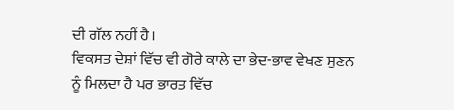ਦੀ ਗੱਲ ਨਹੀਂ ਹੈ।
ਵਿਕਸਤ ਦੇਸ਼ਾਂ ਵਿੱਚ ਵੀ ਗੋਰੇ ਕਾਲੇ ਦਾ ਭੇਦ-ਭਾਵ ਵੇਖਣ ਸੁਣਨ ਨੂੰ ਮਿਲਦਾ ਹੈ ਪਰ ਭਾਰਤ ਵਿੱਚ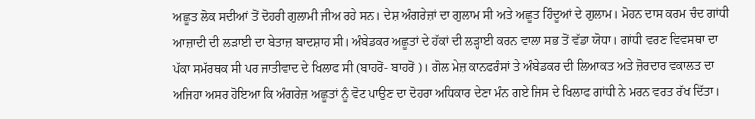ਅਛੂਤ ਲੋਕ ਸਦੀਆਂ ਤੋਂ ਦੋਹਰੀ ਗੁਲਾਮੀ ਜੀਅ ਰਹੇ ਸਨ। ਦੇਸ਼ ਅੰਗਰੇਜ਼ਾਂ ਦਾ ਗੁਲਾਮ ਸੀ ਅਤੇ ਅਛੂਤ ਹਿੰਦੂਆਂ ਦੇ ਗੁਲਾਮ। ਮੋਹਨ ਦਾਸ ਕਰਮ ਚੰਦ ਗਾਂਧੀ ਆਜ਼ਾਦੀ ਦੀ ਲੜਾਈ ਦਾ ਬੇਤਾਜ਼ ਬਾਦਸ਼ਾਹ ਸੀ। ਅੰਬੇਡਕਰ ਅਛੂਤਾਂ ਦੇ ਹੱਕਾਂ ਦੀ ਲੜ੍ਹਾਈ ਕਰਨ ਵਾਲਾ ਸਭ ਤੋਂ ਵੱਡਾ ਯੋਧਾ। ਗਾਂਧੀ ਵਰਣ ਵਿਵਸਥਾ ਦਾ ਪੱਕਾ ਸਮੱਰਥਕ ਸੀ ਪਰ ਜਾਤੀਵਾਦ ਦੇ ਖਿਲਾਫ ਸੀ (ਬਾਹਰੋਂ- ਬਾਹਰੋਂ )। ਗੋਲ ਮੇਜ਼ ਕਾਨਫਰੰਸਾਂ ਤੇ ਅੰਬੇਡਕਰ ਦੀ ਲਿਆਕਤ ਅਤੇ ਜ਼ੋਰਦਾਰ ਵਕਾਲਤ ਦਾ ਅਜਿਹਾ ਅਸਰ ਹੋਇਆ ਕਿ ਅੰਗਰੇਜ਼ ਅਛੂਤਾਂ ਨੂੰ ਵੋਟ ਪਾਉਣ ਦਾ ਦੋਹਰਾ ਅਧਿਕਾਰ ਦੇਣਾ ਮੰਨ ਗਏ ਜਿਸ ਦੇ ਖਿਲਾਫ ਗਾਂਧੀ ਨੇ ਮਰਨ ਵਰਤ ਰੱਖ ਦਿੱਤਾ।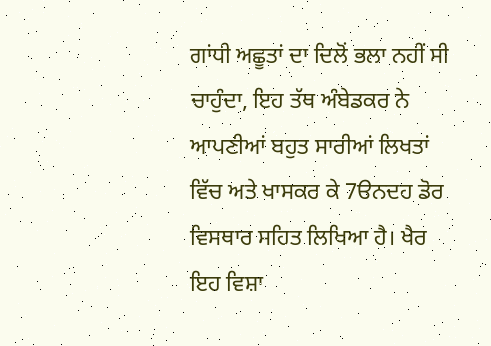ਗਾਂਧੀ ਅਛੂਤਾਂ ਦਾ ਦਿਲੋਂ ਭਲਾ ਨਹੀਂ ਸੀ ਚਾਹੁੰਦਾ, ਇਹ ਤੱਥ ਅੰਬੇਡਕਰ ਨੇ ਆਪਣੀਆਂ ਬਹੁਤ ਸਾਰੀਆਂ ਲਿਖਤਾਂ ਵਿੱਚ ਅਤੇ ਖਾਸਕਰ ਕੇ 7ੳਨਦਹ ਡੋਰ ਵਿਸਥਾਰ ਸਹਿਤ ਲਿਖਿਆ ਹੈ। ਖੈਰ ਇਹ ਵਿਸ਼ਾ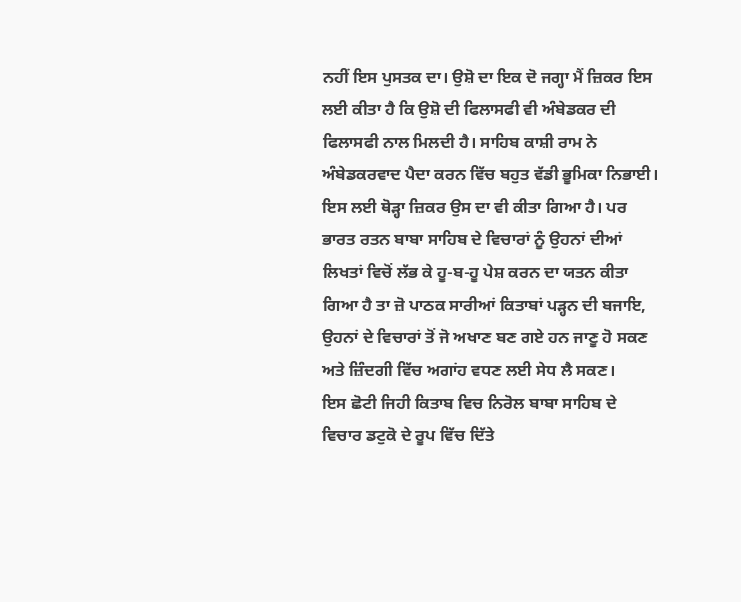ਨਹੀਂ ਇਸ ਪੁਸਤਕ ਦਾ। ਉਸ਼ੋ ਦਾ ਇਕ ਦੋ ਜਗ੍ਹਾ ਮੈਂ ਜ਼ਿਕਰ ਇਸ ਲਈ ਕੀਤਾ ਹੈ ਕਿ ਉਸ਼ੋ ਦੀ ਫਿਲਾਸਫੀ ਵੀ ਅੰਬੇਡਕਰ ਦੀ ਫਿਲਾਸਫੀ ਨਾਲ ਮਿਲਦੀ ਹੈ। ਸਾਹਿਬ ਕਾਸ਼ੀ ਰਾਮ ਨੇ ਅੰਬੇਡਕਰਵਾਦ ਪੈਦਾ ਕਰਨ ਵਿੱਚ ਬਹੁਤ ਵੱਡੀ ਭੂਮਿਕਾ ਨਿਭਾਈ। ਇਸ ਲਈ ਥੋੜ੍ਹਾ ਜ਼ਿਕਰ ਉਸ ਦਾ ਵੀ ਕੀਤਾ ਗਿਆ ਹੈ। ਪਰ ਭਾਰਤ ਰਤਨ ਬਾਬਾ ਸਾਹਿਬ ਦੇ ਵਿਚਾਰਾਂ ਨੂੰ ਉਹਨਾਂ ਦੀਆਂ ਲਿਖਤਾਂ ਵਿਚੋਂ ਲੱਭ ਕੇ ਹੂ-ਬ-ਹੂ ਪੇਸ਼ ਕਰਨ ਦਾ ਯਤਨ ਕੀਤਾ ਗਿਆ ਹੈ ਤਾ ਜ਼ੋ ਪਾਠਕ ਸਾਰੀਆਂ ਕਿਤਾਬਾਂ ਪੜ੍ਹਨ ਦੀ ਬਜਾਇ, ਉਹਨਾਂ ਦੇ ਵਿਚਾਰਾਂ ਤੋਂ ਜੋ ਅਖਾਣ ਬਣ ਗਏ ਹਨ ਜਾਣੂ ਹੋ ਸਕਣ ਅਤੇ ਜ਼ਿੰਦਗੀ ਵਿੱਚ ਅਗਾਂਹ ਵਧਣ ਲਈ ਸੇਧ ਲੈ ਸਕਣ।
ਇਸ ਛੋਟੀ ਜਿਹੀ ਕਿਤਾਬ ਵਿਚ ਨਿਰੋਲ ਬਾਬਾ ਸਾਹਿਬ ਦੇ ਵਿਚਾਰ ਡਟੁਕੋ ਦੇ ਰੂਪ ਵਿੱਚ ਦਿੱਤੇ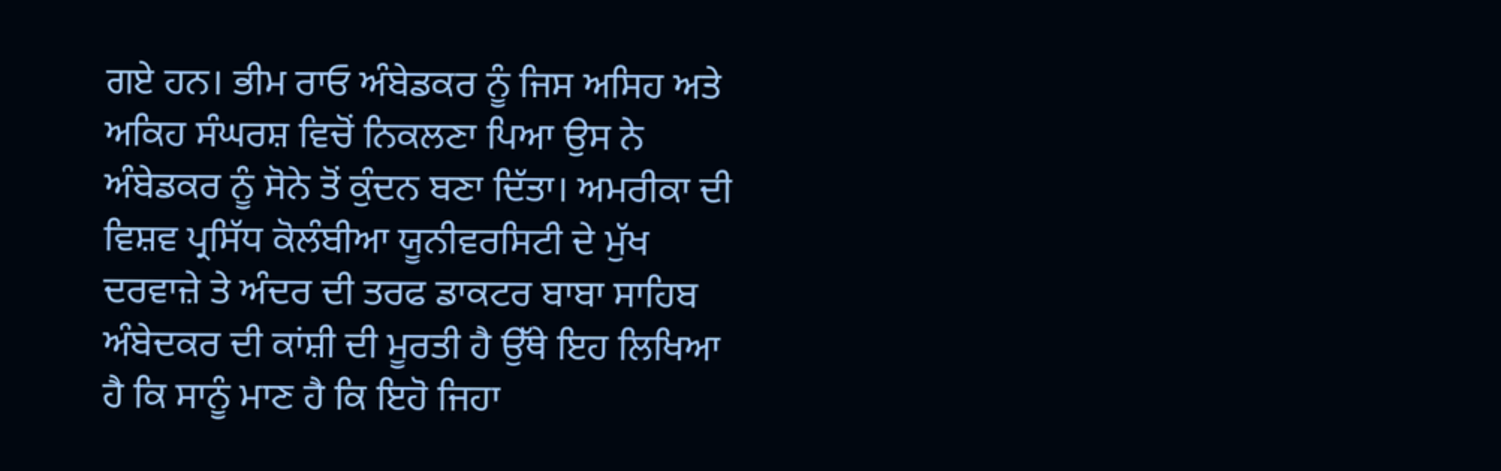ਗਏ ਹਨ। ਭੀਮ ਰਾਓ ਅੰਬੇਡਕਰ ਨੂੰ ਜਿਸ ਅਸਿਹ ਅਤੇ ਅਕਿਹ ਸੰਘਰਸ਼ ਵਿਚੋਂ ਨਿਕਲਣਾ ਪਿਆ ਉਸ ਨੇ ਅੰਬੇਡਕਰ ਨੂੰ ਸੋਨੇ ਤੋਂ ਕੁੰਦਨ ਬਣਾ ਦਿੱਤਾ। ਅਮਰੀਕਾ ਦੀ ਵਿਸ਼ਵ ਪ੍ਰਸਿੱਧ ਕੋਲੰਬੀਆ ਯੂਨੀਵਰਸਿਟੀ ਦੇ ਮੁੱਖ ਦਰਵਾਜ਼ੇ ਤੇ ਅੰਦਰ ਦੀ ਤਰਫ ਡਾਕਟਰ ਬਾਬਾ ਸਾਹਿਬ ਅੰਬੇਦਕਰ ਦੀ ਕਾਂਸ਼ੀ ਦੀ ਮੂਰਤੀ ਹੈ ਉੱਥੇ ਇਹ ਲਿਖਿਆ ਹੈ ਕਿ ਸਾਨੂੰ ਮਾਣ ਹੈ ਕਿ ਇਹੋ ਜਿਹਾ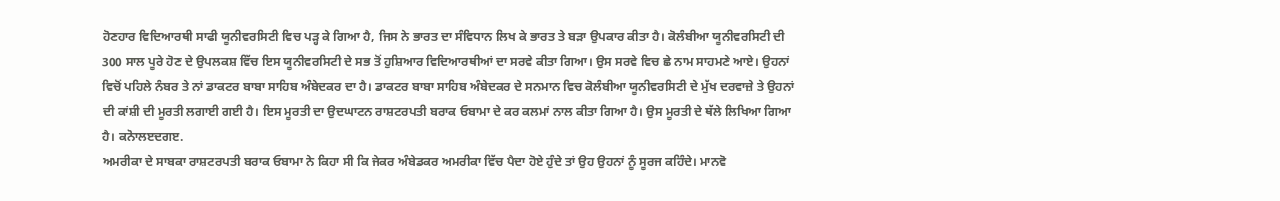ਹੋਣਹਾਰ ਵਿਦਿਆਰਥੀ ਸਾਫੀ ਯੂਨੀਵਰਸਿਟੀ ਵਿਚ ਪੜ੍ਹ ਕੇ ਗਿਆ ਹੈ, ਜਿਸ ਨੇ ਭਾਰਤ ਦਾ ਸੰਵਿਧਾਨ ਲਿਖ ਕੇ ਭਾਰਤ ਤੇ ਬੜਾ ਉਪਕਾਰ ਕੀਤਾ ਹੈ। ਕੋਲੰਬੀਆ ਯੂਨੀਵਰਸਿਟੀ ਦੀ 300 ਸਾਲ ਪੂਰੇ ਹੋਣ ਦੇ ਉਪਲਕਸ਼ ਵਿੱਚ ਇਸ ਯੂਨੀਵਰਸਿਟੀ ਦੇ ਸਭ ਤੋਂ ਹੁਸ਼ਿਆਰ ਵਿਦਿਆਰਥੀਆਂ ਦਾ ਸਰਵੇ ਕੀਤਾ ਗਿਆ। ਉਸ ਸਰਵੇ ਵਿਚ ਛੇ ਨਾਮ ਸਾਹਮਣੇ ਆਏ। ਉਹਨਾਂ ਵਿਚੋਂ ਪਹਿਲੇ ਨੰਬਰ ਤੇ ਨਾਂ ਡਾਕਟਰ ਬਾਬਾ ਸਾਹਿਬ ਅੰਬੇਦਕਰ ਦਾ ਹੈ। ਡਾਕਟਰ ਬਾਬਾ ਸਾਹਿਬ ਅੰਬੇਦਕਰ ਦੇ ਸਨਮਾਨ ਵਿਚ ਕੋਲੰਬੀਆ ਯੂਨੀਵਰਸਿਟੀ ਦੇ ਮੁੱਖ ਦਰਵਾਜ਼ੇ ਤੇ ਉਹਨਾਂ ਦੀ ਕਾਂਸ਼ੀ ਦੀ ਮੂਰਤੀ ਲਗਾਈ ਗਈ ਹੈ। ਇਸ ਮੂਰਤੀ ਦਾ ਉਦਘਾਟਨ ਰਾਸ਼ਟਰਪਤੀ ਬਰਾਕ ਓਬਾਮਾ ਦੇ ਕਰ ਕਲਮਾਂ ਨਾਲ ਕੀਤਾ ਗਿਆ ਹੈ। ਉਸ ਮੂਰਤੀ ਦੇ ਥੱਲੇ ਲਿਖਿਆ ਗਿਆ ਹੈ। ਕਨੋਾਲੲਦਗੲ.
ਅਮਰੀਕਾ ਦੇ ਸਾਬਕਾ ਰਾਸ਼ਟਰਪਤੀ ਬਰਾਕ ਓਬਾਮਾ ਨੇ ਕਿਹਾ ਸੀ ਕਿ ਜੇਕਰ ਅੰਬੇਡਕਰ ਅਮਰੀਕਾ ਵਿੱਚ ਪੈਦਾ ਹੋਏ ਹੁੰਦੇ ਤਾਂ ਉਹ ਉਹਨਾਂ ਨੂੰ ਸੂਰਜ ਕਹਿੰਦੇ। ਮਾਨਵੋ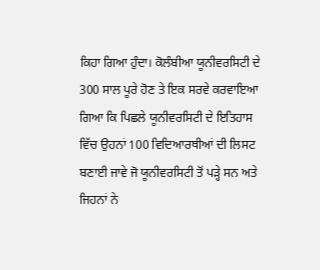ਕਿਹਾ ਗਿਆ ਹੁੰਦਾ। ਕੋਲੰਬੀਆ ਯੂਨੀਵਰਸਿਟੀ ਦੇ 300 ਸਾਲ ਪੂਰੇ ਹੋਣ ਤੇ ਇਕ ਸਰਵੇ ਕਰਵਾਇਆ ਗਿਆ ਕਿ ਪਿਛਲੇ ਯੂਨੀਵਰਸਿਟੀ ਦੇ ਇਤਿਹਾਸ ਵਿੱਚ ਉਹਨਾਂ 100 ਵਿਦਿਆਰਥੀਆਂ ਦੀ ਲਿਸਟ ਬਣਾਈ ਜਾਵੇ ਜੋ ਯੂਨੀਵਰਸਿਟੀ ਤੋਂ ਪੜ੍ਹੇ ਸਨ ਅਤੇ ਜਿਹਨਾਂ ਨੇ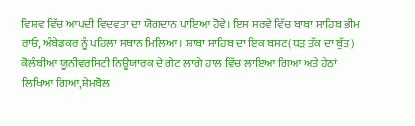ਵਿਸ਼ਵ ਵਿੱਚ ਆਪਦੀ ਵਿਦਵਤਾ ਦਾ ਯੋਗਦਾਨ ਪਾਇਆ ਹੋਵੇ। ਇਸ ਸਰਵੇ ਵਿੱਚ ਬਾਬਾ ਸਾਹਿਬ ਭੀਮ ਰਾਓ, ਅੰਬੇਡਕਰ ਨੂੰ ਪਹਿਲਾ ਸਥਾਨ ਮਿਲਿਆ। ਸ਼ਾਬਾ ਸਾਹਿਬ ਦਾ ਇਕ ਬਸਟ(ਧੜ ਤੱਕ ਦਾ ਬੁੱਤ) ਕੋਲੰਬੀਆ ਯੂਨੀਵਰਸਿਟੀ ਨਿਊਯਾਰਕ ਦੇ ਗੇਟ ਲਾਗੇ ਹਾਲ ਵਿੱਚ ਲਾਇਆ ਗਿਆ ਅਤੇ ਹੇਠਾਂ ਲਿਖਿਆ ਗਿਆ,ਸ਼ੇਮਬੋਲ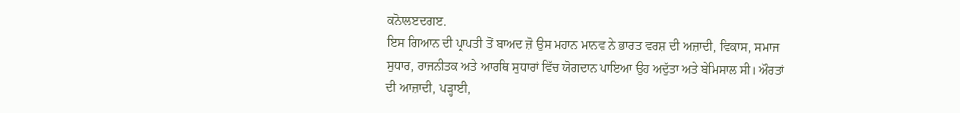ਕਨੋਾਲੲਦਗੲ.
ਇਸ ਗਿਆਨ ਦੀ ਪ੍ਰਾਪਤੀ ਤੋਂ ਬਾਅਦ ਜ਼ੋ ਉਸ ਮਹਾਨ ਮਾਨਵ ਨੇ ਭਾਰਤ ਵਰਸ਼ ਦੀ ਅਜ਼ਾਦੀ, ਵਿਕਾਸ, ਸਮਾਜ ਸੁਧਾਰ, ਰਾਜਨੀਤਕ ਅਤੇ ਆਰਥਿ ਸੁਧਾਰਾਂ ਵਿੱਚ ਯੋਗਦਾਨ ਪਾਇਆ ਉਹ ਅਦੁੱਤਾ ਅਤੇ ਬੇਮਿਸਾਲ ਸੀ। ਔਰਤਾਂ ਦੀ ਆਜ਼ਾਦੀ, ਪੜ੍ਹਾਈ,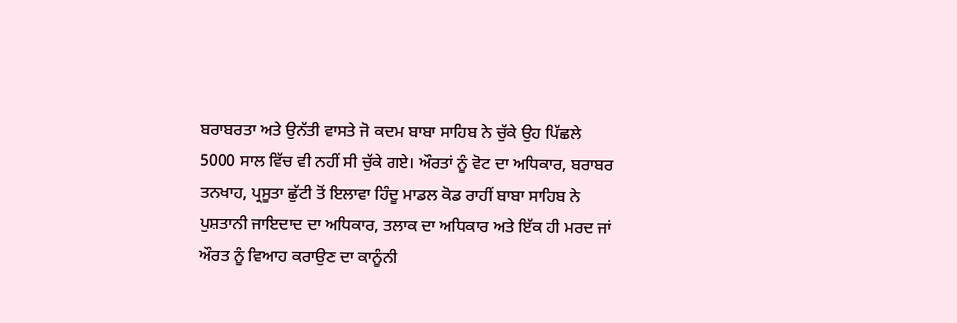ਬਰਾਬਰਤਾ ਅਤੇ ਉਨੱਤੀ ਵਾਸਤੇ ਜੋ ਕਦਮ ਬਾਬਾ ਸਾਹਿਬ ਨੇ ਚੁੱਕੇ ਉਹ ਪਿੱਛਲੇ 5000 ਸਾਲ ਵਿੱਚ ਵੀ ਨਹੀਂ ਸੀ ਚੁੱਕੇ ਗਏ। ਔਰਤਾਂ ਨੂੰ ਵੋਟ ਦਾ ਅਧਿਕਾਰ, ਬਰਾਬਰ ਤਨਖਾਹ, ਪ੍ਰਸੂਤਾ ਛੁੱਟੀ ਤੋਂ ਇਲਾਵਾ ਹਿੰਦੂ ਮਾਡਲ ਕੋਡ ਰਾਹੀਂ ਬਾਬਾ ਸਾਹਿਬ ਨੇ ਪੁਸ਼ਤਾਨੀ ਜਾਇਦਾਦ ਦਾ ਅਧਿਕਾਰ, ਤਲਾਕ ਦਾ ਅਧਿਕਾਰ ਅਤੇ ਇੱਕ ਹੀ ਮਰਦ ਜਾਂ ਔਰਤ ਨੂੰ ਵਿਆਹ ਕਰਾਉਣ ਦਾ ਕਾਨੂੰਨੀ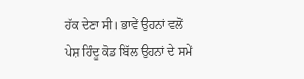ਹੱਕ ਦੇਣਾ ਸੀ। ਭਾਵੇਂ ਉਹਨਾਂ ਵਲੋਂ ਪੇਸ਼ ਹਿੰਦੂ ਕੋਡ ਬਿੱਲ ਉਹਨਾਂ ਦੇ ਸਮੇਂ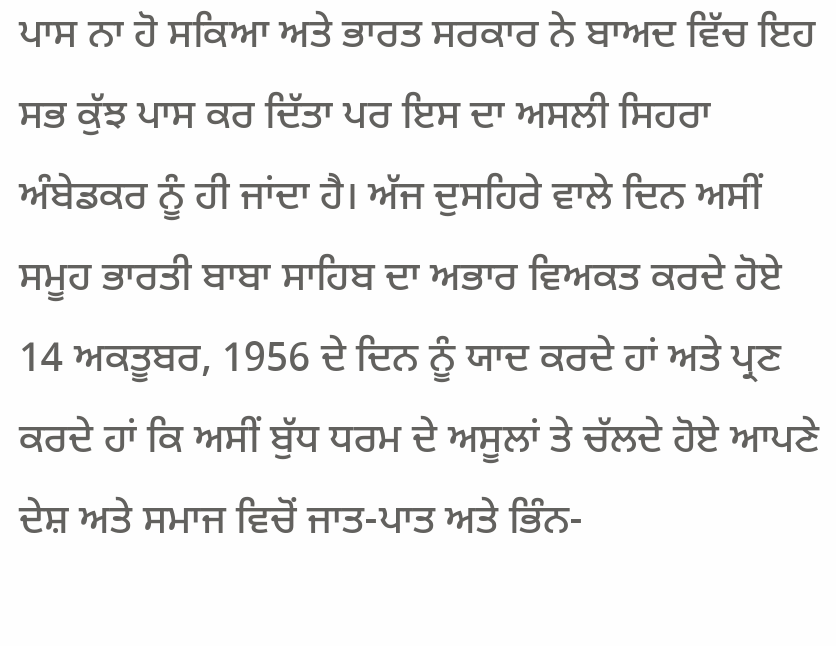ਪਾਸ ਨਾ ਹੋ ਸਕਿਆ ਅਤੇ ਭਾਰਤ ਸਰਕਾਰ ਨੇ ਬਾਅਦ ਵਿੱਚ ਇਹ ਸਭ ਕੁੱਝ ਪਾਸ ਕਰ ਦਿੱਤਾ ਪਰ ਇਸ ਦਾ ਅਸਲੀ ਸਿਹਰਾ ਅੰਬੇਡਕਰ ਨੂੰ ਹੀ ਜਾਂਦਾ ਹੈ। ਅੱਜ ਦੁਸਹਿਰੇ ਵਾਲੇ ਦਿਨ ਅਸੀਂ ਸਮੂਹ ਭਾਰਤੀ ਬਾਬਾ ਸਾਹਿਬ ਦਾ ਅਭਾਰ ਵਿਅਕਤ ਕਰਦੇ ਹੋਏ 14 ਅਕਤੂਬਰ, 1956 ਦੇ ਦਿਨ ਨੂੰ ਯਾਦ ਕਰਦੇ ਹਾਂ ਅਤੇ ਪ੍ਰਣ ਕਰਦੇ ਹਾਂ ਕਿ ਅਸੀਂ ਬੁੱਧ ਧਰਮ ਦੇ ਅਸੂਲਾਂ ਤੇ ਚੱਲਦੇ ਹੋਏ ਆਪਣੇ ਦੇਸ਼ ਅਤੇ ਸਮਾਜ ਵਿਚੋਂ ਜਾਤ-ਪਾਤ ਅਤੇ ਭਿੰਨ-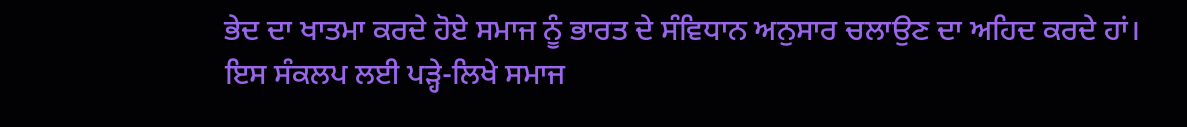ਭੇਦ ਦਾ ਖਾਤਮਾ ਕਰਦੇ ਹੋਏ ਸਮਾਜ ਨੂੰ ਭਾਰਤ ਦੇ ਸੰਵਿਧਾਨ ਅਨੁਸਾਰ ਚਲਾਉਣ ਦਾ ਅਹਿਦ ਕਰਦੇ ਹਾਂ।
ਇਸ ਸੰਕਲਪ ਲਈ ਪੜ੍ਹੇ-ਲਿਖੇ ਸਮਾਜ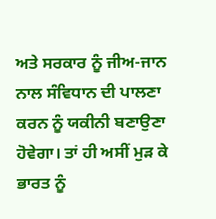ਅਤੇ ਸਰਕਾਰ ਨੂੰ ਜੀਅ-ਜਾਨ ਨਾਲ ਸੰਵਿਧਾਨ ਦੀ ਪਾਲਣਾ ਕਰਨ ਨੂੰ ਯਕੀਨੀ ਬਣਾਉਣਾ ਹੋਵੇਗਾ। ਤਾਂ ਹੀ ਅਸੀਂ ਮੁੜ ਕੇ ਭਾਰਤ ਨੂੰ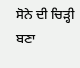ਸੋਨੇ ਦੀ ਚਿੜ੍ਹੀ ਬਣਾ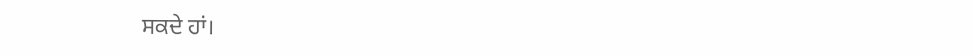ਸਕਦੇ ਹਾਂ।